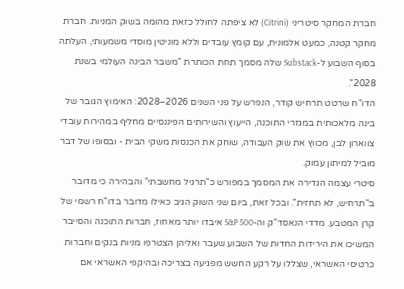חברת המחקר סיטריני (Citrini) לא ציפתה לחולל כזאת מהומה בשוק המניות. חברת מחקר קטנה, כמעט אלמונית, עם קומץ עובדים וללא מוניטין מוסדי משמעותי, העלתה בסוף השבוע ל-Substack שלה מסמך תחת הכותרת "משבר הבינה העולמי בשנת 2028".
הדו"ח שרטט תרחיש קודר, הנפרש על פני השנים 2026–2028: האימוץ הגובר של בינה מלאכותית במגזרי התוכנה, הייעוץ והשירותים הפיננסיים מחליף במהירות עובדי צווארון לבן, מכווץ את שוק העבודה, שוחק את הכנסות משקי הבית - ובסופו של דבר מוביל למיתון עמוק.
סיטרי עצמה הגדירה את המסמך במפורש כ"תרגיל מחשבתי" והבהירה כי מדובר ב"תרחיש, לא תחזית". ובכל זאת, ביום שני השוק הגיב כאילו מדובר בדו"ח רשמי של קרן המטבע. מדדי הנאסד"ק וה-S&P 500 איבדו יותר מאחוז, חברות התוכנה והסייבר המשיכו את הירידות החדות של השבוע שעבר ואליהן הצטרפו מניות בנקים וחברות כרטיסי האשראי, שצללו על רקע החשש מפגיעה בצריכה ובהיקפי האשראי אם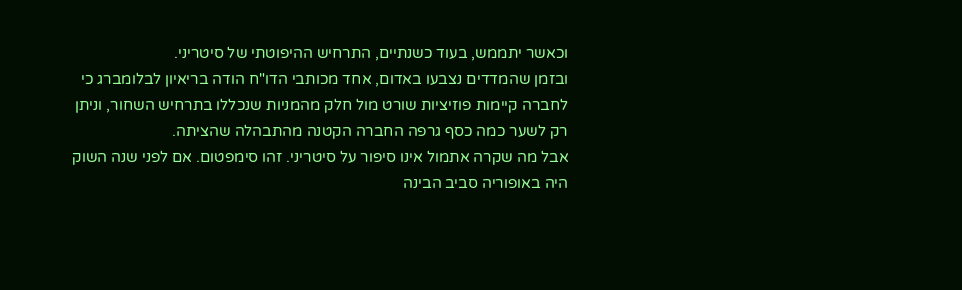וכאשר יתממש, בעוד כשנתיים, התרחיש ההיפוטתי של סיטריני.
ובזמן שהמדדים נצבעו באדום, אחד מכותבי הדו"ח הודה בריאיון לבלומברג כי לחברה קיימות פוזיציות שורט מול חלק מהמניות שנכללו בתרחיש השחור, וניתן רק לשער כמה כסף גרפה החברה הקטנה מהתבהלה שהציתה.
אבל מה שקרה אתמול אינו סיפור על סיטריני. זהו סימפטום. אם לפני שנה השוק היה באופוריה סביב הבינה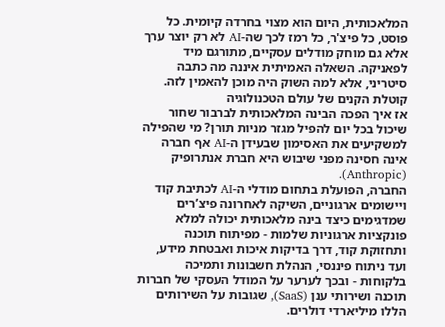המלאכותית, היום הוא מצוי בחרדה קיומית. כל פוסט, כל פיצ'ר, כל רמז לכך שה-AI לא רק יוצר ערך אלא גם מוחק מודלים עסקיים, מתורגם מיד לפאניקה. השאלה האמיתית איננה מה כתבה סיטריני, אלא למה השוק היה מוכן להאמין לזה.
קוטלת הקנים של עולם הטכנולוגיה
אז איך הפכה הבינה המלאכותית לברבור שחור שיכול בכל יום להפיל מגזר מניות תורן? מי שהפילה למשקיעים את האסימון שבעידן ה-AI אף חברה אינה חסינה מפני שיבוש היא חברת אנתרופיק (Anthropic).
החברה, הפועלת בתחום מודלי ה-AI לכתיבת קוד ויישומים ארגוניים, השיקה לאחרונה פיצ’רים שמדגימים כיצד בינה מלאכותית יכולה למלא פונקציות ארגוניות שלמות - מפיתוח תוכנה ותחזוקת קוד, דרך בדיקות איכות ואבטחת מידע, ועד ניתוח פיננסי, הנהלת חשבונות ותמיכה בלקוחות - ובכך לערער על המודל העסקי של חברות תוכנה ושירותי ענן (SaaS), שגובות על השירותים הללו מיליארדי דולרים.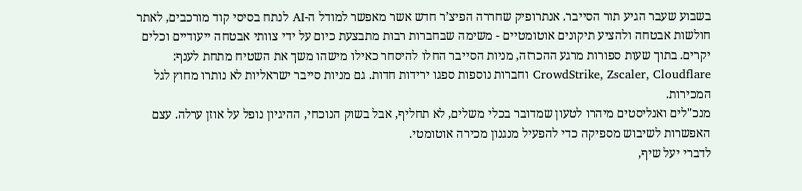בשבוע שעבר הגיע תור הסייבר. אנתרופיק שחררה הפיצ’ר חדש אשר מאפשר למודל ה-AI לנתח בסיסי קוד מורכבים, לאתר חולשות אבטחה ולהציע תיקונים אוטומטיים - משימה שבחברות רבות מתבצעת כיום על ידי צוותי אבטחה ייעודיים וכלים יקרים. בתוך שעות ספורות מרגע ההכרזה, מניות הסייבר החלו להיסחר כאילו מישהו משך את השטיח מתחת לענף: CrowdStrike, Zscaler, Cloudflare וחברות נוספות ספגו ירידות חדות. גם מניות סייבר ישראליות לא נותרו מחוץ לגל המכירות.
מנכ"לים ואנליסטים מיהרו לטעון שמדובר בכלי משלים, לא תחליף, אבל בשוק הנוכחי, ההיגיון נופל על אוזן ערלה. עצם האפשרות לשיבוש מספיקה כדי להפעיל מנגנון מכירה אוטומטי.
לדברי יעל שיף,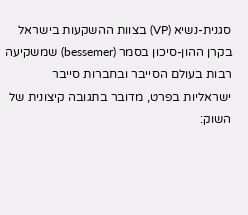סגנית-נשיא (VP) בצוות ההשקעות בישראל בקרן ההון-סיכון בסמר (bessemer) שמשקיעה רבות בעולם הסייבר ובחברות סייבר ישראליות בפרט, מדובר בתגובה קיצונית של השוק: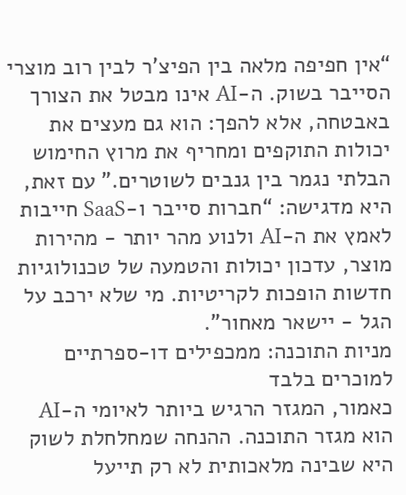“אין חפיפה מלאה בין הפיצ’ר לבין רוב מוצרי הסייבר בשוק. ה-AI אינו מבטל את הצורך באבטחה, אלא להפך: הוא גם מעצים את יכולות התוקפים ומחריף את מרוץ החימוש הבלתי נגמר בין גנבים לשוטרים." עם זאת, היא מדגישה: “חברות סייבר ו-SaaS חייבות לאמץ את ה-AI ולנוע מהר יותר - מהירות מוצר, עדכון יכולות והטמעה של טכנולוגיות חדשות הופכות לקריטיות. מי שלא ירכב על הגל - יישאר מאחור".
מניות התוכנה: ממכפילים דו-ספרתיים למוכרים בלבד
כאמור, המגזר הרגיש ביותר לאיומי ה-AI הוא מגזר התוכנה. ההנחה שמחלחלת לשוק היא שבינה מלאכותית לא רק תייעל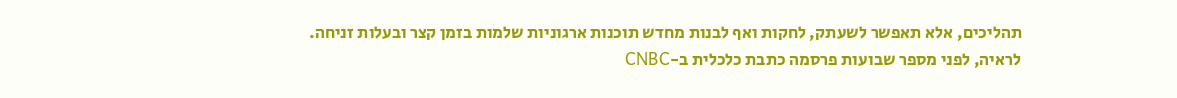תהליכים, אלא תאפשר לשעתק, לחקות ואף לבנות מחדש תוכנות ארגוניות שלמות בזמן קצר ובעלות זניחה.
לראיה, לפני מספר שבועות פרסמה כתבת כלכלית ב-CNBC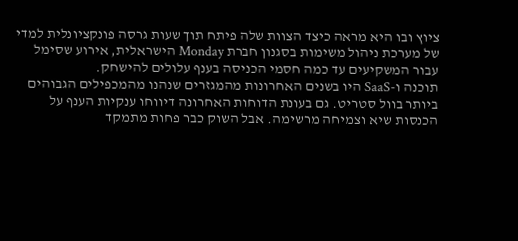ציוץ ובו היא מראה כיצד הצוות שלה פיתח תוך שעות גרסה פונקציונלית למדי של מערכת ניהול משימות בסגנון חברת Monday הישראלית, אירוע שסימל עבור המשקיעים עד כמה חסמי הכניסה בענף עלולים להישחק.
תוכנה ו-SaaS היו בשנים האחרונות מהמגזרים שנהנו מהמכפילים הגבוהים ביותר בוול סטריט. גם בעונת הדוחות האחרונה דיווחו ענקיות הענף על הכנסות שיא וצמיחה מרשימה. אבל השוק כבר פחות מתמקד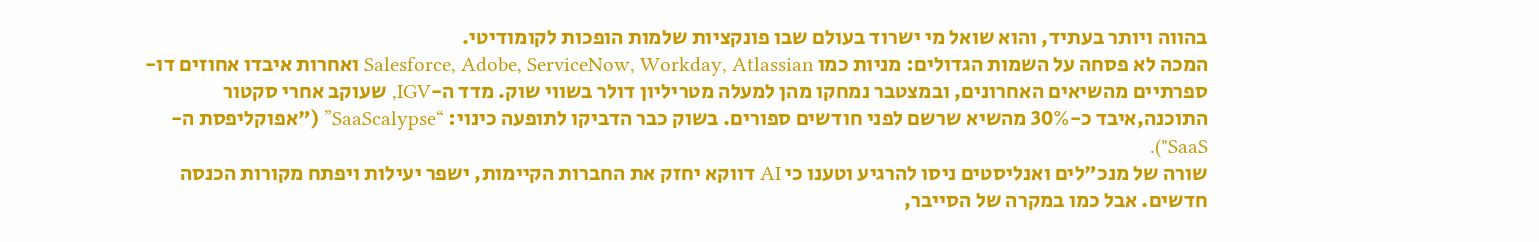בהווה ויותר בעתיד, והוא שואל מי ישרוד בעולם שבו פונקציות שלמות הופכות לקומודיטי.
המכה לא פסחה על השמות הגדולים: מניות כמו Salesforce, Adobe, ServiceNow, Workday, Atlassian ואחרות איבדו אחוזים דו-ספרתיים מהשיאים האחרונים, ובמצטבר נמחקו מהן למעלה מטריליון דולר בשווי שוק. מדד ה-IGV, שעוקב אחרי סקטור התוכנה,איבד כ-30% מהשיא שרשם לפני חודשים ספורים. בשוק כבר הדביקו לתופעה כינוי: “SaaScalypse” ("אפוקליפסת ה-SaaS").
שורה של מנכ"לים ואנליסטים ניסו להרגיע וטענו כי AI דווקא יחזק את החברות הקיימות, ישפר יעילות ויפתח מקורות הכנסה חדשים. אבל כמו במקרה של הסייבר,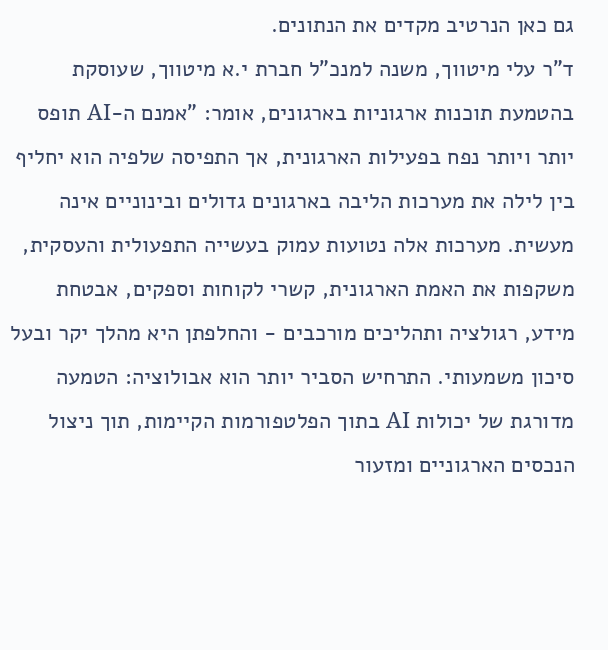גם כאן הנרטיב מקדים את הנתונים.
ד"ר עלי מיטווך, משנה למנכ"ל חברת י.א מיטווך, שעוסקת בהטמעת תוכנות ארגוניות בארגונים, אומר: "אמנם ה-AI תופס יותר ויותר נפח בפעילות הארגונית, אך התפיסה שלפיה הוא יחליף בין לילה את מערכות הליבה בארגונים גדולים ובינוניים אינה מעשית. מערכות אלה נטועות עמוק בעשייה התפעולית והעסקית, משקפות את האמת הארגונית, קשרי לקוחות וספקים, אבטחת מידע, רגולציה ותהליכים מורכבים - והחלפתן היא מהלך יקר ובעל סיכון משמעותי. התרחיש הסביר יותר הוא אבולוציה: הטמעה מדורגת של יכולות AI בתוך הפלטפורמות הקיימות, תוך ניצול הנכסים הארגוניים ומזעור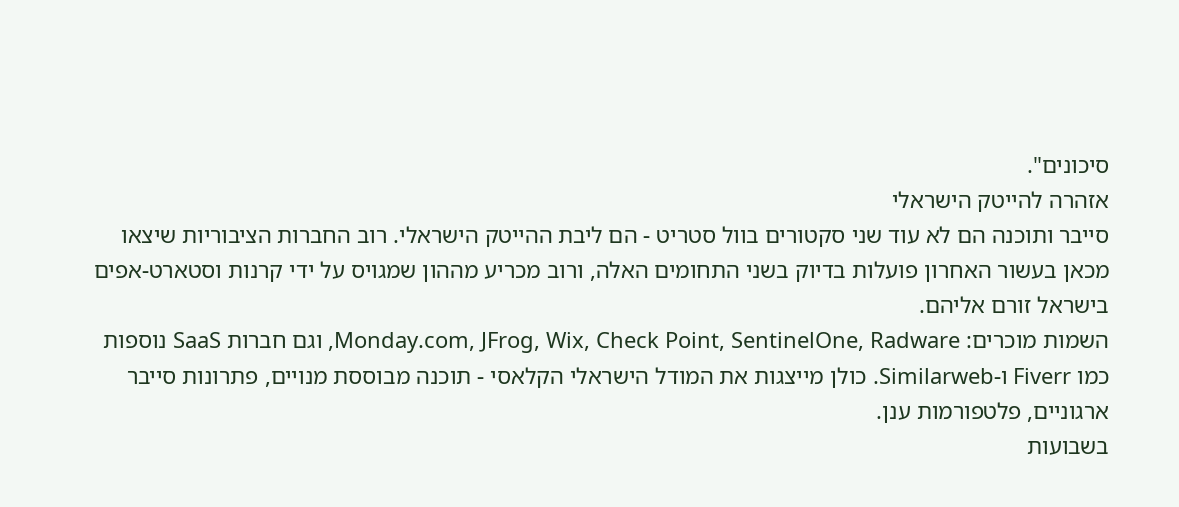סיכונים".
אזהרה להייטק הישראלי
סייבר ותוכנה הם לא עוד שני סקטורים בוול סטריט - הם ליבת ההייטק הישראלי. רוב החברות הציבוריות שיצאו מכאן בעשור האחרון פועלות בדיוק בשני התחומים האלה, ורוב מכריע מההון שמגויס על ידי קרנות וסטארט-אפים בישראל זורם אליהם.
השמות מוכרים: Monday.com, JFrog, Wix, Check Point, SentinelOne, Radware, וגם חברות SaaS נוספות כמו Fiverr ו-Similarweb. כולן מייצגות את המודל הישראלי הקלאסי - תוכנה מבוססת מנויים, פתרונות סייבר ארגוניים, פלטפורמות ענן.
בשבועות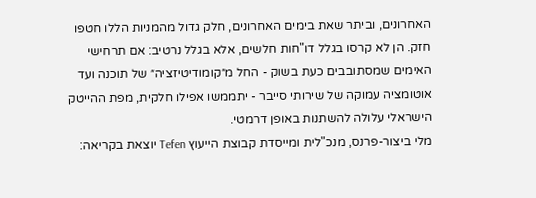האחרונים, וביתר שאת בימים האחרונים, חלק גדול מהמניות הללו חטפו חזק. הן לא קרסו בגלל דו"חות חלשים, אלא בגלל נרטיב: אם תרחישי האימים שמסתובבים כעת בשוק - החל מ״קומודיטיזציה״ של תוכנה ועד אוטומציה עמוקה של שירותי סייבר - יתממשו אפילו חלקית, מפת ההייטק הישראלי עלולה להשתנות באופן דרמטי.
מלי ביצור-פרנס, מנכ"לית ומייסדת קבוצת הייעוץ Tefen יוצאת בקריאה: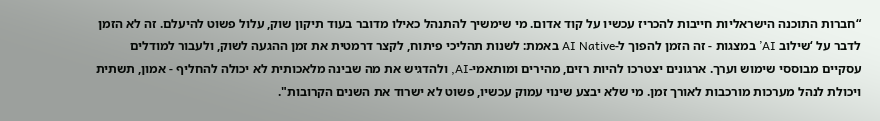“חברות התוכנה הישראליות חייבות להכריז עכשיו על קוד אדום. מי שימשיך להתנהל כאילו מדובר בעוד תיקון שוק, עלול פשוט להיעלם. זה לא הזמן לדבר על ‘שילוב AI’ במצגות - זה הזמן להפוך ל-AI Native באמת: לשנות תהליכי פיתוח, לקצר דרמטית את זמן ההגעה לשוק, ולעבור למודלים עסקיים מבוססי שימוש וערך. ארגונים יצטרכו להיות רזים, מהירים ומותאמי-AI, ולהדגיש את מה שבינה מלאכותית לא יכולה להחליף - אמון, תשתית ויכולת לנהל מערכות מורכבות לאורך זמן. מי שלא יבצע שינוי עמוק עכשיו, פשוט לא ישרוד את השנים הקרובות".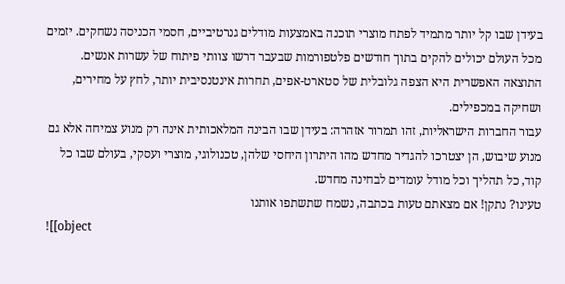בעידן שבו קל יותר מתמיד לפתח מוצרי תוכנה באמצעות מודלים גנרטיביים, חסמי הכניסה נשחקים. יזמים מכל העולם יכולים להקים בתוך חודשים פלטפורמות שבעבר דרשו צוותי פיתוח של עשרות אנשים. התוצאה האפשרית היא הצפה גלובלית של סטארט-אפים, תחרות אינטנסיבית יותר, לחץ על מחירים, ושחיקה במכפילים.
עבור החברות הישראליות, זהו תמרור אזהרה: בעידן שבו הבינה המלאכותית אינה רק מנוע צמיחה אלא גם מנוע שיבוש, הן יצטרכו להגדיר מחדש מהו היתרון היחסי שלהן, טכנולוגי, מוצרי ועסקי, בעולם שבו כל קוד, כל תהליך וכל מודל עומדים לבחינה מחדש.
טעינו? נתקן! אם מצאתם טעות בכתבה, נשמח שתשתפו אותנו
![[object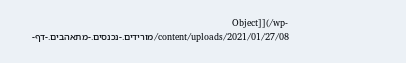Object]](/wp-content/uploads/2021/01/27/08/מורידים.-נכנסים.-מתאהבים.-דף-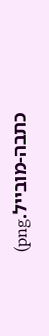כתבה-מובייל.png)